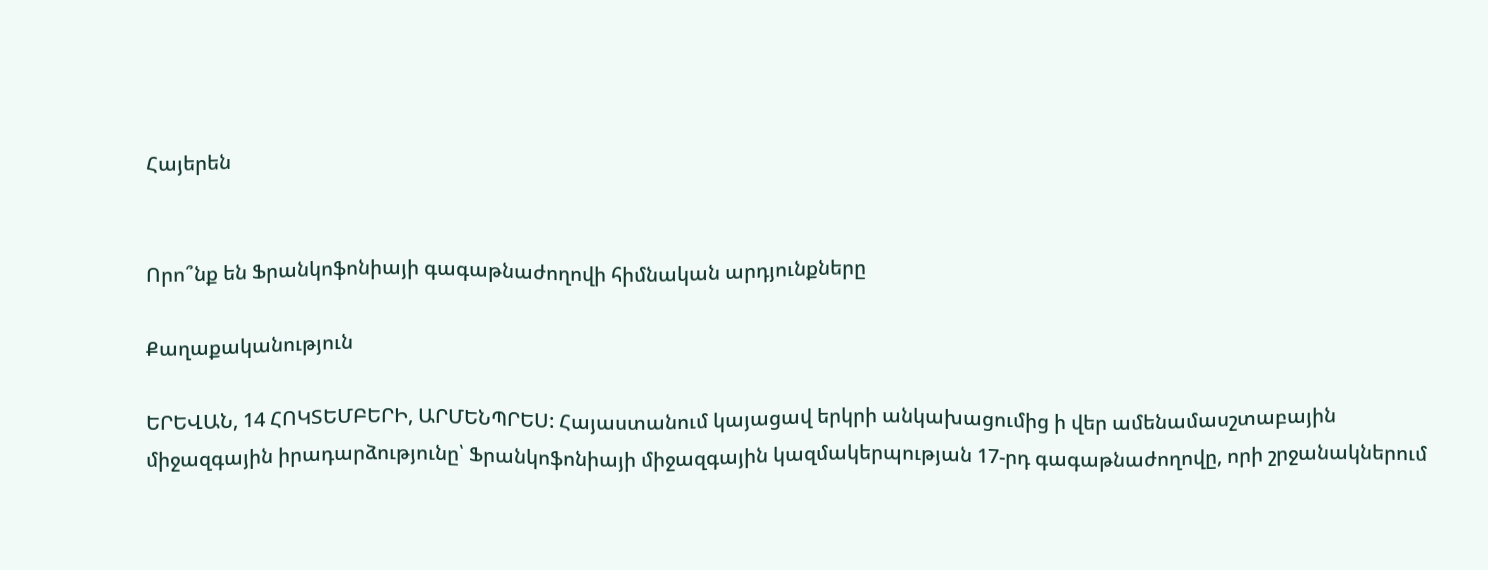Հայերեն


Որո՞նք են Ֆրանկոֆոնիայի գագաթնաժողովի հիմնական արդյունքները

Քաղաքականություն

ԵՐԵՎԱՆ, 14 ՀՈԿՏԵՄԲԵՐԻ, ԱՐՄԵՆՊՐԵՍ: Հայաստանում կայացավ երկրի անկախացումից ի վեր ամենամասշտաբային միջազգային իրադարձությունը՝ Ֆրանկոֆոնիայի միջազգային կազմակերպության 17-րդ գագաթնաժողովը, որի շրջանակներում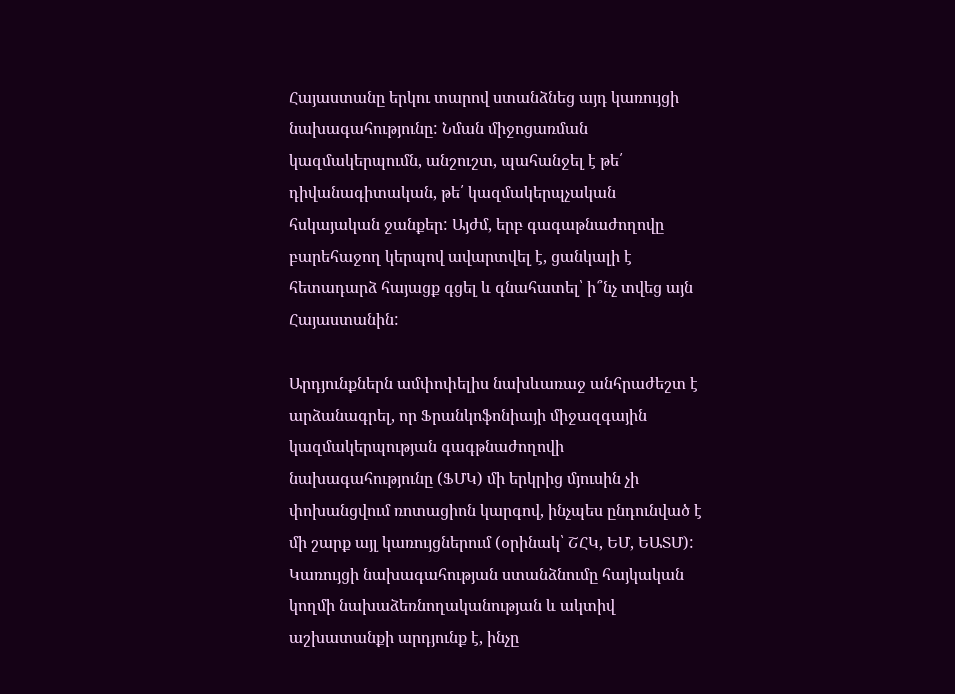Հայաստանը երկու տարով ստանձնեց այդ կառույցի նախագահությունը: Նման միջոցառման կազմակերպումն, անշուշտ, պահանջել է թե՛ դիվանագիտական, թե՛ կազմակերպչական հսկայական ջանքեր: Այժմ, երբ գագաթնաժողովը բարեհաջող կերպով ավարտվել է, ցանկալի է հետադարձ հայացք գցել և գնահատել՝ ի՞նչ տվեց այն Հայաստանին:

Արդյունքներն ամփոփելիս նախևառաջ անհրաժեշտ է արձանագրել, որ Ֆրանկոֆոնիայի միջազգային կազմակերպության գագթնաժողովի նախագահությունը (ՖՄԿ) մի երկրից մյուսին չի փոխանցվում ռոտացիոն կարգով, ինչպես ընդունված է մի շարք այլ կառույցներում (օրինակ՝ ՇՀԿ, ԵՄ, ԵԱՏՄ): Կառույցի նախագահության ստանձնումը հայկական կողմի նախաձեռնողականության և ակտիվ աշխատանքի արդյունք է, ինչը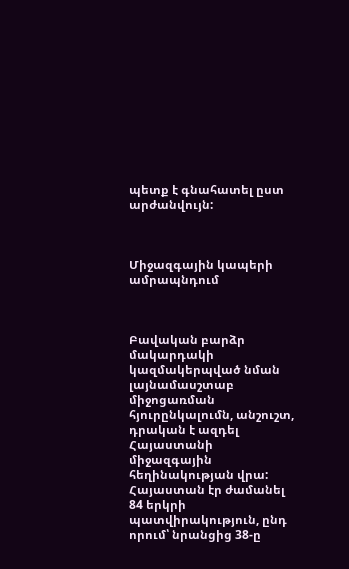պետք է գնահատել ըստ արժանվույն:



Միջազգային կապերի ամրապնդում



Բավական բարձր մակարդակի կազմակերպված նման լայնամասշտաբ միջոցառման հյուրընկալումն, անշուշտ, դրական է ազդել Հայաստանի միջազգային հեղինակության վրա: Հայաստան էր ժամանել 84 երկրի պատվիրակություն, ընդ որում՝ նրանցից 38-ը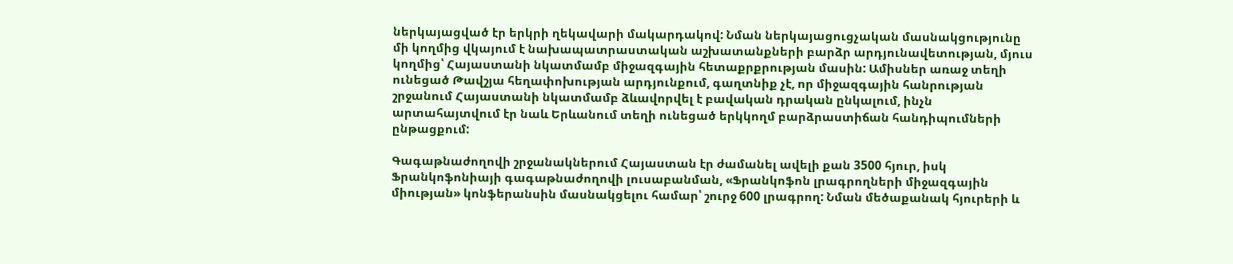ներկայացված էր երկրի ղեկավարի մակարդակով: Նման ներկայացուցչական մասնակցությունը մի կողմից վկայում է նախապատրաստական աշխատանքների բարձր արդյունավետության, մյուս կողմից՝ Հայաստանի նկատմամբ միջազգային հետաքրքրության մասին: Ամիսներ առաջ տեղի ունեցած Թավշյա հեղափոխության արդյունքում, գաղտնիք չէ, որ միջազգային հանրության շրջանում Հայաստանի նկատմամբ ձևավորվել է բավական դրական ընկալում, ինչն արտահայտվում էր նաև Երևանում տեղի ունեցած երկկողմ բարձրաստիճան հանդիպումների ընթացքում:

Գագաթնաժողովի շրջանակներում Հայաստան էր ժամանել ավելի քան 3500 հյուր, իսկ Ֆրանկոֆոնիայի գագաթնաժողովի լուսաբանման, «Ֆրանկոֆոն լրագրողների միջազգային միության» կոնֆերանսին մասնակցելու համար՝ շուրջ 600 լրագրող: Նման մեծաքանակ հյուրերի և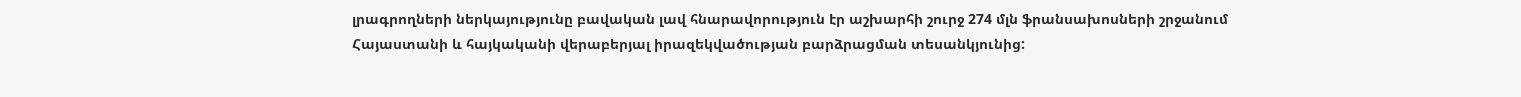լրագրողների ներկայությունը բավական լավ հնարավորություն էր աշխարհի շուրջ 274 մլն ֆրանսախոսների շրջանում Հայաստանի և հայկականի վերաբերյալ իրազեկվածության բարձրացման տեսանկյունից: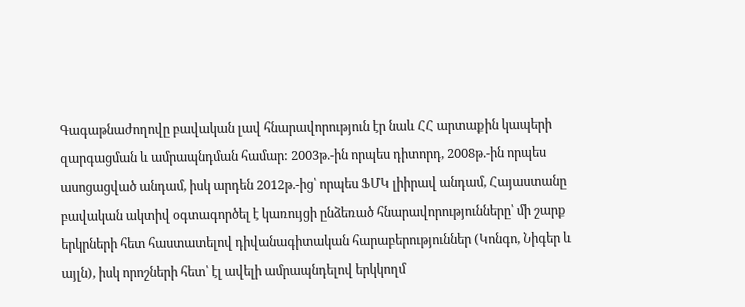Գագաթնաժողովը բավական լավ հնարավորություն էր նաև ՀՀ արտաքին կապերի զարգացման և ամրապնդման համար: 2003թ.-ին որպես դիտորդ, 2008թ.-ին որպես ասոցացված անդամ, իսկ արդեն 2012թ.-ից՝ որպես ՖՄԿ լիիրավ անդամ, Հայաստանը բավական ակտիվ օգտագործել է կառույցի ընձեռած հնարավորությունները՝ մի շարք երկրների հետ հաստատելով դիվանագիտական հարաբերություններ (Կոնգո, Նիգեր և այլն), իսկ որոշների հետ՝ էլ ավելի ամրապնդելով երկկողմ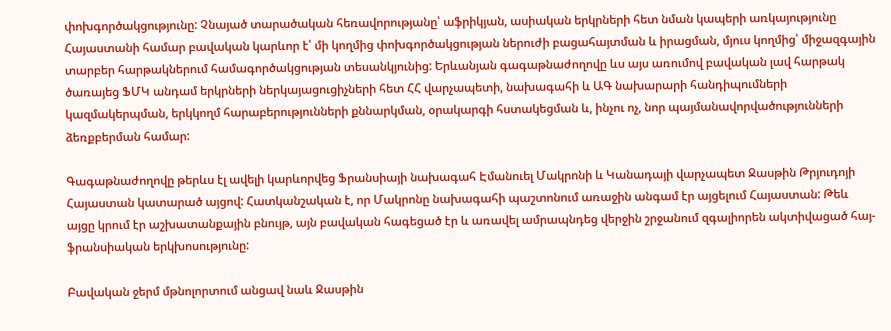փոխգործակցությունը: Չնայած տարածական հեռավորությանը՝ աֆրիկյան, ասիական երկրների հետ նման կապերի առկայությունը Հայաստանի համար բավական կարևոր է՝ մի կողմից փոխգործակցության ներուժի բացահայտման և իրացման, մյուս կողմից՝ միջազգային տարբեր հարթակներում համագործակցության տեսանկյունից: Երևանյան գագաթնաժողովը ևս այս առումով բավական լավ հարթակ ծառայեց ՖՄԿ անդամ երկրների ներկայացուցիչների հետ ՀՀ վարչապետի, նախագահի և ԱԳ նախարարի հանդիպումների կազմակերպման, երկկողմ հարաբերությունների քննարկման, օրակարգի հստակեցման և, ինչու ոչ, նոր պայմանավորվածությունների ձեռքբերման համար:

Գագաթնաժողովը թերևս էլ ավելի կարևորվեց Ֆրանսիայի նախագահ Էմանուել Մակրոնի և Կանադայի վարչապետ Ջասթին Թրյուդոյի Հայաստան կատարած այցով: Հատկանշական է, որ Մակրոնը նախագահի պաշտոնում առաջին անգամ էր այցելում Հայաստան: Թեև այցը կրում էր աշխատանքային բնույթ, այն բավական հագեցած էր և առավել ամրապնդեց վերջին շրջանում զգալիորեն ակտիվացած հայ-ֆրանսիական երկխոսությունը:

Բավական ջերմ մթնոլորտում անցավ նաև Ջասթին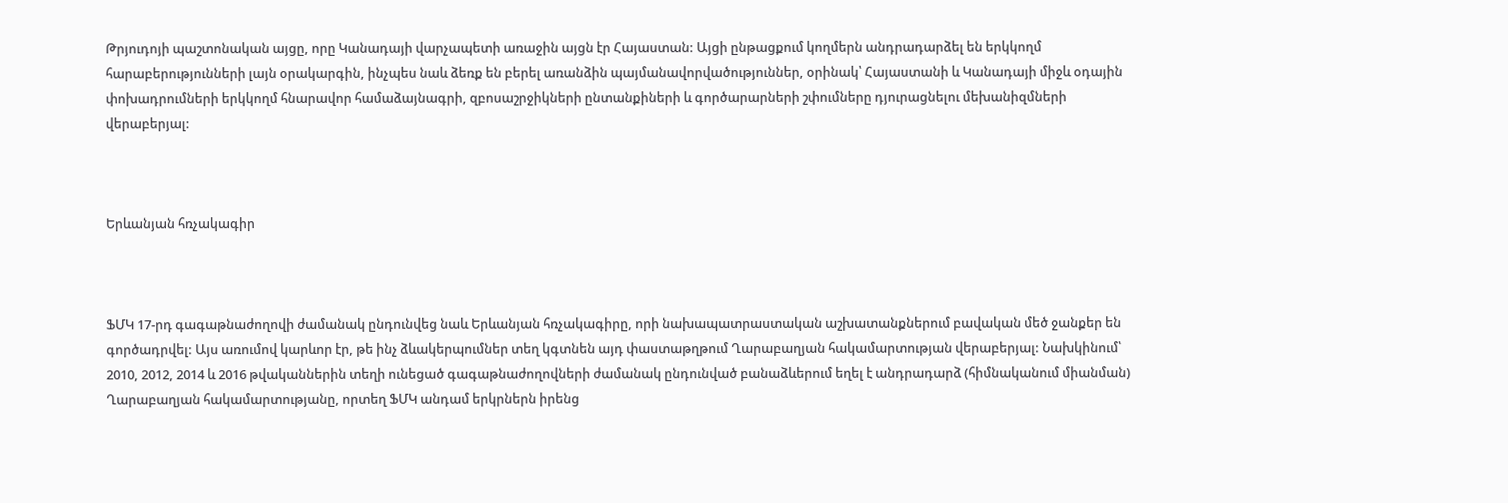Թրյուդոյի պաշտոնական այցը, որը Կանադայի վարչապետի առաջին այցն էր Հայաստան: Այցի ընթացքում կողմերն անդրադարձել են երկկողմ հարաբերությունների լայն օրակարգին, ինչպես նաև ձեռք են բերել առանձին պայմանավորվածություններ, օրինակ՝ Հայաստանի և Կանադայի միջև օդային փոխադրումների երկկողմ հնարավոր համաձայնագրի, զբոսաշրջիկների ընտանքիների և գործարարների շփումները դյուրացնելու մեխանիզմների վերաբերյալ:



Երևանյան հռչակագիր



ՖՄԿ 17-րդ գագաթնաժողովի ժամանակ ընդունվեց նաև Երևանյան հռչակագիրը, որի նախապատրաստական աշխատանքներում բավական մեծ ջանքեր են գործադրվել: Այս առումով կարևոր էր, թե ինչ ձևակերպումներ տեղ կգտնեն այդ փաստաթղթում Ղարաբաղյան հակամարտության վերաբերյալ: Նախկինում՝ 2010, 2012, 2014 և 2016 թվականներին տեղի ունեցած գագաթնաժողովների ժամանակ ընդունված բանաձևերում եղել է անդրադարձ (հիմնականում միանման) Ղարաբաղյան հակամարտությանը, որտեղ ՖՄԿ անդամ երկրներն իրենց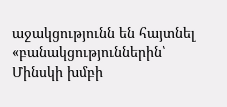աջակցությունն են հայտնել «բանակցություններին՝ Մինսկի խմբի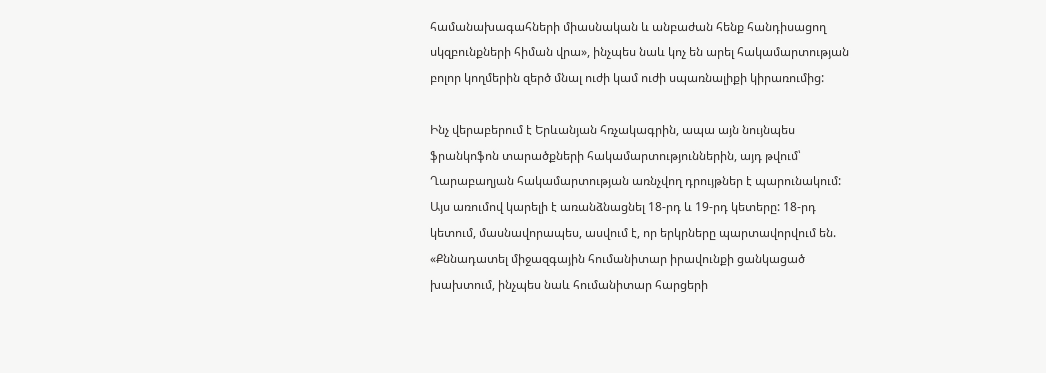համանախագահների միասնական և անբաժան հենք հանդիսացող սկզբունքների հիման վրա», ինչպես նաև կոչ են արել հակամարտության բոլոր կողմերին զերծ մնալ ուժի կամ ուժի սպառնալիքի կիրառումից:

Ինչ վերաբերում է Երևանյան հռչակագրին, ապա այն նույնպես ֆրանկոֆոն տարածքների հակամարտություններին, այդ թվում՝ Ղարաբաղյան հակամարտության առնչվող դրույթներ է պարունակում: Այս առումով կարելի է առանձնացնել 18-րդ և 19-րդ կետերը: 18-րդ կետում, մասնավորապես, ասվում է, որ երկրները պարտավորվում են. «Քննադատել միջազգային հումանիտար իրավունքի ցանկացած խախտում, ինչպես նաև հումանիտար հարցերի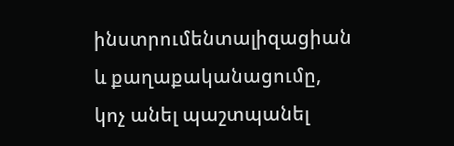ինստրումենտալիզացիան և քաղաքականացումը, կոչ անել պաշտպանել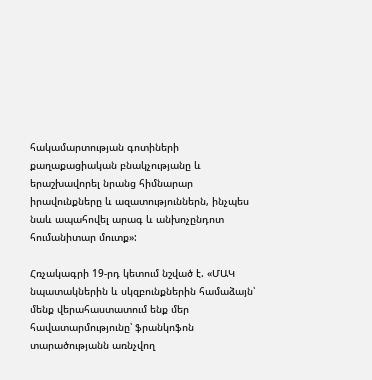հակամարտության գոտիների քաղաքացիական բնակչությանը և երաշխավորել նրանց հիմնարար իրավունքները և ազատություններն, ինչպես նաև ապահովել արագ և անխոչընդոտ հումանիտար մուտք»:

Հռչակագրի 19-րդ կետում նշված է. «ՄԱԿ նպատակներին և սկզբունքներին համաձայն՝ մենք վերահաստատում ենք մեր հավատարմությունը՝ ֆրանկոֆոն տարածությանն առնչվող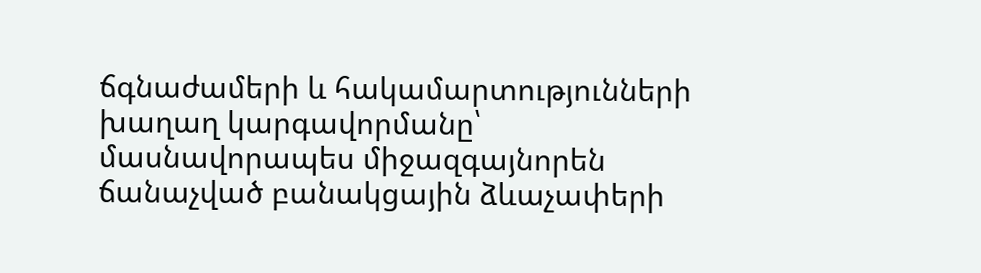ճգնաժամերի և հակամարտությունների խաղաղ կարգավորմանը՝ մասնավորապես միջազգայնորեն ճանաչված բանակցային ձևաչափերի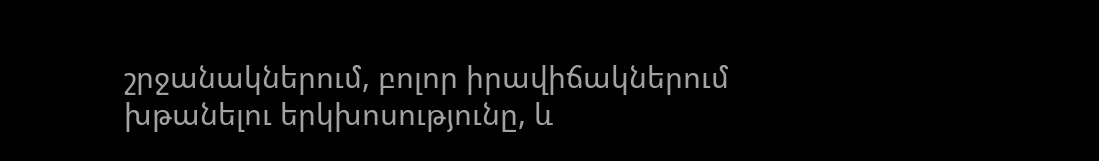շրջանակներում, բոլոր իրավիճակներում խթանելու երկխոսությունը, և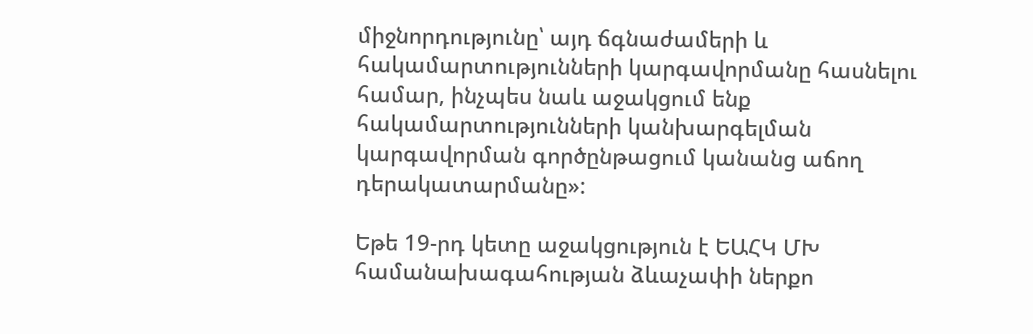միջնորդությունը՝ այդ ճգնաժամերի և հակամարտությունների կարգավորմանը հասնելու համար, ինչպես նաև աջակցում ենք հակամարտությունների կանխարգելման կարգավորման գործընթացում կանանց աճող դերակատարմանը»:

Եթե 19-րդ կետը աջակցություն է ԵԱՀԿ ՄԽ համանախագահության ձևաչափի ներքո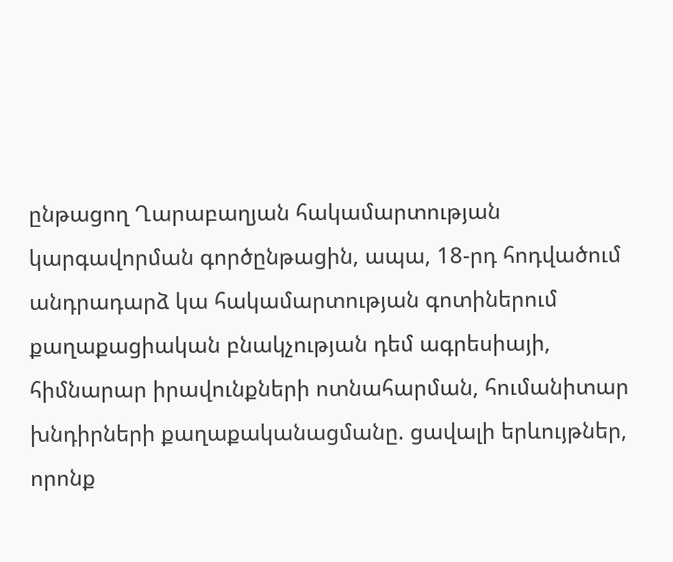ընթացող Ղարաբաղյան հակամարտության կարգավորման գործընթացին, ապա, 18-րդ հոդվածում անդրադարձ կա հակամարտության գոտիներում քաղաքացիական բնակչության դեմ ագրեսիայի, հիմնարար իրավունքների ոտնահարման, հումանիտար խնդիրների քաղաքականացմանը. ցավալի երևույթներ, որոնք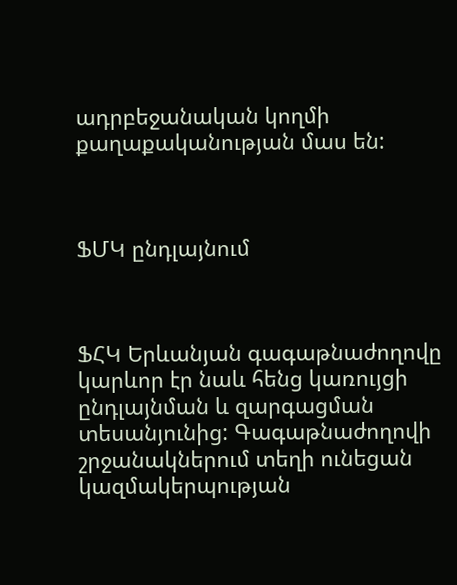ադրբեջանական կողմի քաղաքականության մաս են:



ՖՄԿ ընդլայնում



ՖՀԿ Երևանյան գագաթնաժողովը կարևոր էր նաև հենց կառույցի ընդլայնման և զարգացման տեսանյունից: Գագաթնաժողովի շրջանակներում տեղի ունեցան կազմակերպության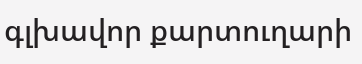գլխավոր քարտուղարի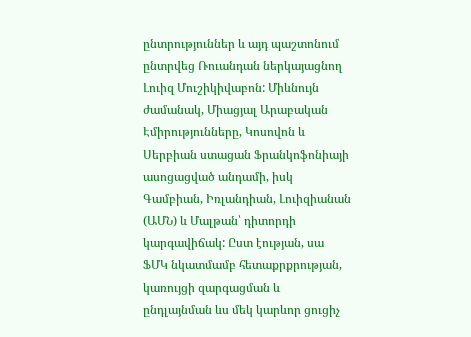ընտրություններ և այդ պաշտոնում ընտրվեց Ռուանդան ներկայացնող Լուիզ Մուշիկիվաբոն: Միևնույն ժամանակ, Միացյալ Արաբական Էմիրությունները, Կոսովոն և Սերբիան ստացան Ֆրանկոֆոնիայի ասոցացված անդամի, իսկ Գամբիան, Իռլանդիան, Լուիզիանան (ԱՄՆ) և Մալթան՝ դիտորդի կարգավիճակ: Ըստ էության, սա ՖՄԿ նկատմամբ հետաքրքրության, կառույցի զարգացման և ընդլայնման ևս մեկ կարևոր ցուցիչ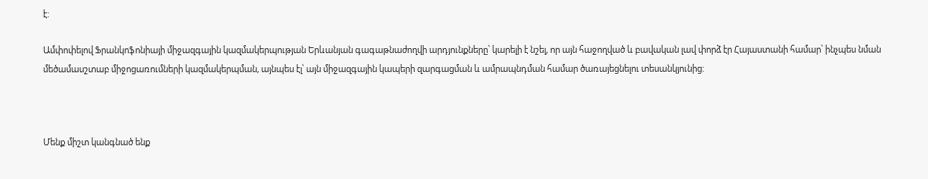է:

Ամփոփելով Ֆրանկոֆոնիայի միջազգային կազմակերպության Երևանյան գագաթնաժողվի արդյունքները՝ կարելի է նշել, որ այն հաջողված և բավական լավ փորձ էր Հայաստանի համար՝ ինչպես նման մեծամասշտաբ միջոցառումների կազմակերպման, այնպես էլ՝ այն միջազգային կապերի զարգացման և ամրապնդման համար ծառայեցնելու տեսանկյունից:



Մենք միշտ կանգնած ենք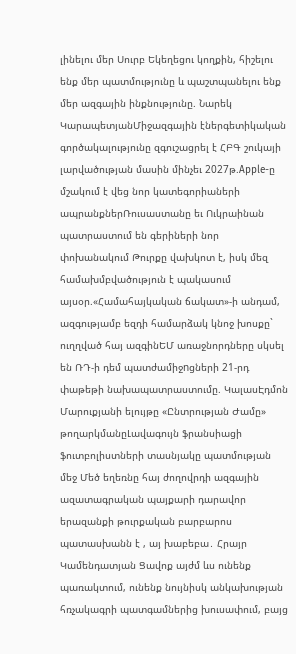լինելու մեր Սուրբ Եկեղեցու կողքին, հիշելու ենք մեր պատմությունը և պաշտպանելու ենք մեր ազգային ինքնությունը. Նարեկ ԿարապետյանՄիջազգային էներգետիկական գործակալությունը զգուշացրել է ՀԲԳ շուկայի լարվածության մասին մինչեւ 2027թ.Apple-ը մշակում է վեց նոր կատեգորիաների ապրանքներՌուսաստանը եւ Ուկրաինան պատրաստում են գերիների նոր փոխանակում Թուրքը վախկոտ է, իսկ մեզ համախմբվածություն է պակասում այսօր.«Համահայկական ճակատ»-ի անդամ, ազգությամբ եզդի համարձակ կնոջ խոսքը` ուղղված հայ ազգինԵՄ առաջնորդները սկսել են ՌԴ-ի դեմ պատժամիջnցների 21-րդ փաթեթի նախապատրաստումը. ԿալասԷդմոն Մարուքյանի ելույթը «Ընտրության Ժամը» թողարկմանըԼավագույն ֆրանսիացի ֆուտբոլիստների տասնյակը պատմության մեջ Մեծ եղեռնը հայ ժողովրդի ազգային ազատագրական պայքարի դարավոր երազանքի թուրքական բարբարոս պատասխանն է , այ խաբեբա․ Հրայր Կամենդատյան Ցավոք այժմ ևս ունենք պառակտում, ունենք նույնիսկ անկախության հռչակագրի պատգամներից խուսափում, բայց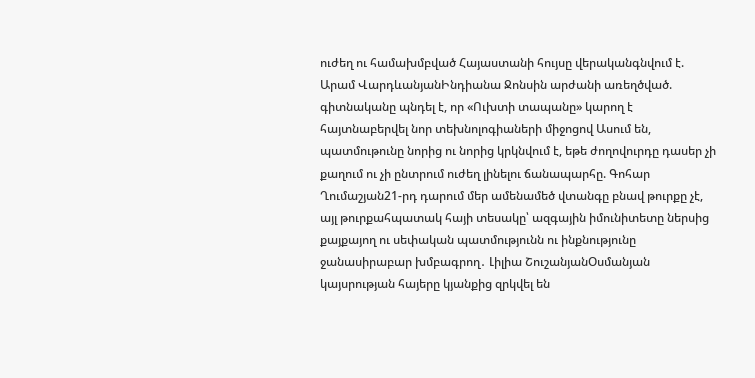ուժեղ ու համախմբված Հայաստանի հույսը վերականգնվում է. Արամ ՎարդևանյանԻնդիանա Ջոնսին արժանի առեղծված. գիտնականը պնդել է, որ «Ուխտի տապանը» կարող է հայտնաբերվել նոր տեխնոլոգիաների միջոցով Ասում են, պատմութունը նորից ու նորից կրկնվում է, եթե ժողովուրդը դասեր չի քաղում ու չի ընտրում ուժեղ լինելու ճանապարհը. Գոհար Ղումաշյան21-րդ դարում մեր ամենամեծ վտանգը բնավ թուրքը չէ, այլ թուրքահպատակ հայի տեսակը՝ ազգային իմունիտետը ներսից քայքայող ու սեփական պատմությունն ու ինքնությունը ջանասիրաբար խմբագրող․ Լիլիա ՇուշանյանՕսմանյան կայսրության հայերը կյանքից զրկվել են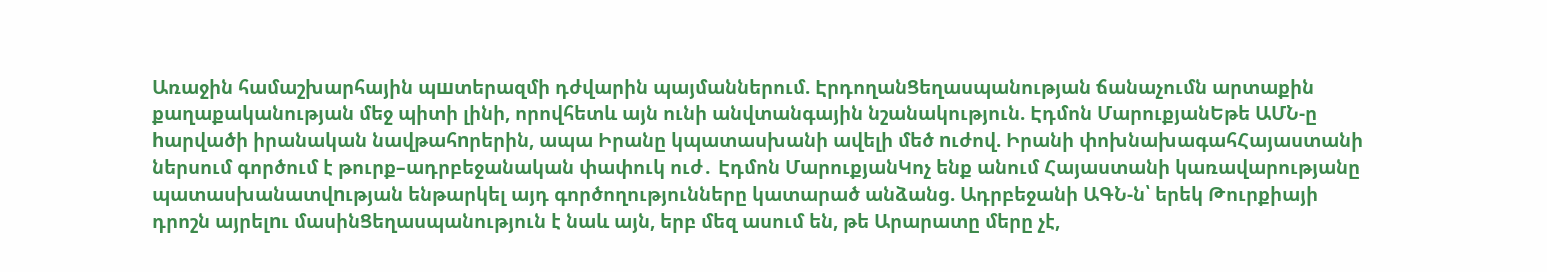Առաջին համաշխարհային պшտերազմի դժվարին պայմաններում. ԷրդողանՑեղասպանության ճանաչումն արտաքին քաղաքականության մեջ պիտի լինի, որովհետև այն ունի անվտանգային նշանակություն. Էդմոն ՄարուքյանԵթե ԱՄՆ-ը hարվածի իրանական նավթահnրերին, ապա Իրանը կպատասխանի ավելի մեծ nւժով. Իրանի փոխնախագահՀայաստանի ներսում գործում է թուրք–ադրբեջանական փափուկ ուժ․ Էդմոն ՄարուքյանԿոչ ենք անում Հայաստանի կառավարությանը պատասխանատվnւթյան ենթարկել այդ գործողությունները կատարած անձանց. Ադրբեջանի ԱԳՆ-ն՝ երեկ Թուրքիայի դրոշն այրելnւ մասինՑեղասպանություն է նաև այն, երբ մեզ ասում են, թե Արարատը մերը չէ,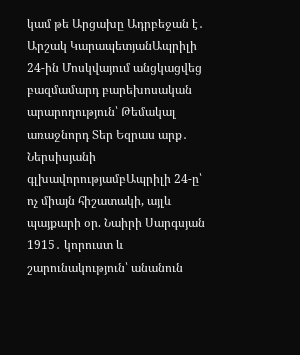կամ թե Արցախը Ադրբեջան է․ Արշակ ԿարապետյանԱպրիլի 24-ին Մոսկվայում անցկացվեց բազմամարդ բարեխոսական արարողություն՝ Թեմակալ առաջնորդ Տեր Եզրաս արք․ Ներսիսյանի գլխավորությամբԱպրիլի 24-ը՝ ոչ միայն հիշատակի, այլև պայքարի օր. Նաիրի Սարգսյան 1915․ կորուստ և շարունակություն՝ անանուն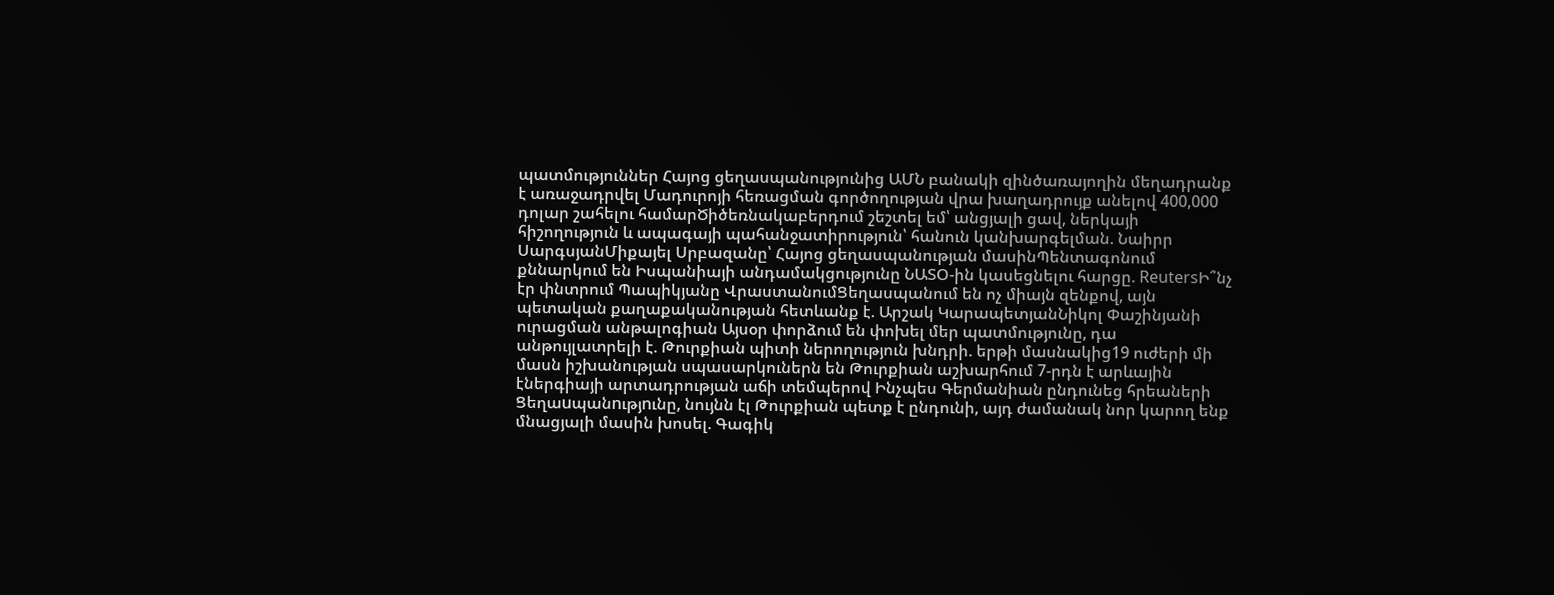պատմություններ Հայոց ցեղասպանությունից ԱՄՆ բանակի զինծառայողին մեղադրանք է առաջադրվել Մադուրոյի հեռացման գործողության վրա խաղադրույք անելով 400,000 դոլար շահելու համարԾիծեռնակաբերդում շեշտել եմ՝ անցյալի ցավ, ներկայի հիշողություն և ապագայի պահանջատիրություն՝ հանուն կանխարգելման. Նաիրր ՍարգսյանՄիքայել Սրբազանը՝ Հայոց ցեղասպանության մասինՊենտագոնում քննարկում են Իսպանիայի անդամակցությունը ՆԱՏՕ-ին կասեցնելու հարցը. ReutersԻ՞նչ էր փնտրում Պապիկյանը ՎրաստանումՑեղասպանում են ոչ միայն զենքով, այն պետական քաղաքականության հետևանք է. Արշակ ԿարապետյանՆիկոլ Փաշինյանի ուրացման անթալոգիան Այսօր փորձում են փոխել մեր պատմությունը, դա անթույլատրելի է. Թուրքիան պիտի ներողություն խնդրի. երթի մասնակից19 ուժերի մի մասն իշխանության սպասարկուներն են Թուրքիան աշխարհում 7-րդն է արևային էներգիայի արտադրության աճի տեմպերով Ինչպես Գերմանիան ընդունեց հրեաների Ցեղաuպանnւթյnւնը, նույնն էլ Թուրքիան պետք է ընդունի, այդ ժամանակ նոր կարող ենք մնացյալի մասին խոսել. Գագիկ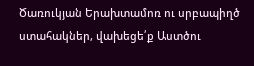Ծառուկյան Երախտամոռ ու սրբապիղծ ստահակներ, վախեցե՛ք Աստծու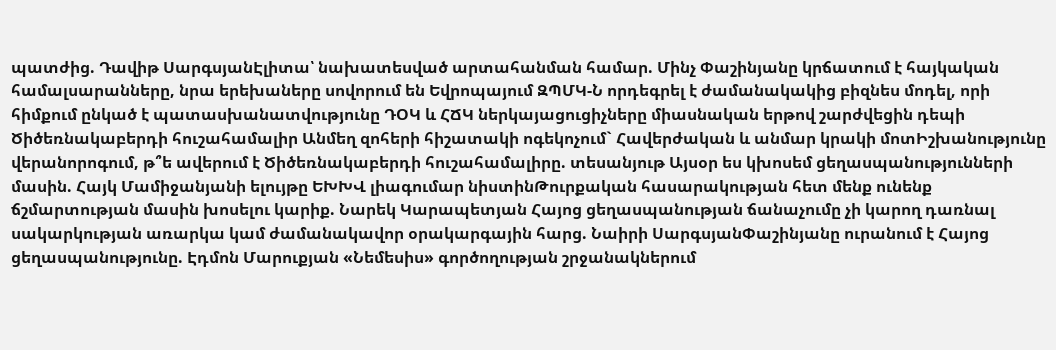պատժից. Դավիթ ՍարգսյանԷլիտա՝ նախատեսված արտահանման համար. Մինչ Փաշինյանը կրճատում է հայկական համալսարանները, նրա երեխաները սովորում են Եվրոպայում ԶՊՄԿ-Ն որդեգրել է ժամանակակից բիզնես մոդել, որի հիմքում ընկած է պատասխանատվությունը ԴՕԿ և ՀՃԿ ներկայացուցիչները միասնական երթով շարժվեցին դեպի Ծիծեռնակաբերդի հուշահամալիր Անմեղ զոհերի հիշատակի ոգեկոչում` Հավերժական և անմար կրակի մոտԻշխանությունը վերանորոգում, թ՞ե ավերում է Ծիծեռնակաբերդի հուշահամալիրը. տեսանյութ Այսօր ես կխոսեմ ցեղասպանությունների մասին. Հայկ Մամիջանյանի ելույթը ԵԽԽՎ լիագումար նիստինԹուրքական հասարակության հետ մենք ունենք ճշմարտության մասին խոսելու կարիք. Նարեկ Կարապետյան Հայոց ցեղասպանության ճանաչումը չի կարող դառնալ սակարկության առարկա կամ ժամանակավոր օրակարգային հարց. Նաիրի ՍարգսյանՓաշինյանը ուրանում է Հայոց ցեղասպանությունը. Էդմոն Մարուքյան «Նեմեսիս» գործողության շրջանակներում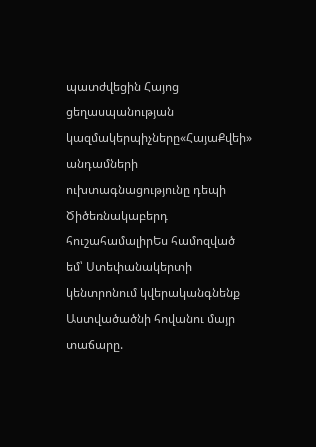պատժվեցին Հայոց ցեղասպանության կազմակերպիչները«ՀայաՔվեի» անդամների ուխտագնացությունը դեպի Ծիծեռնակաբերդ հուշահամալիրԵս համոզված եմ՝ Ստեփանակերտի կենտրոնում կվերականգնենք Աստվածածնի հովանու մայր տաճարը.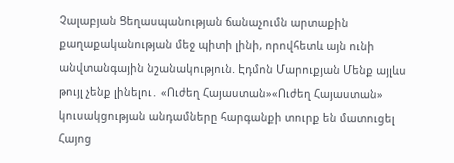Չալաբյան Ցեղասպանության ճանաչումն արտաքին քաղաքականության մեջ պիտի լինի, որովհետև այն ունի անվտանգային նշանակություն. Էդմոն Մարուքյան Մենք այլևս թույլ չենք լինելու․ «Ուժեղ Հայաստան»«Ուժեղ Հայաստան» կուսակցության անդամները հարգանքի տուրք են մատուցել Հայոց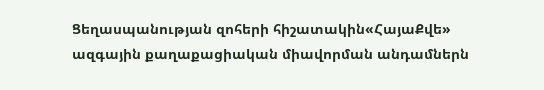Ցեղասպանության զոհերի հիշատակին«ՀայաՔվե» ազգային քաղաքացիական միավորման անդամներն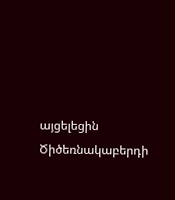այցելեցին Ծիծեռնակաբերդի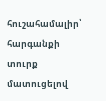հուշահամալիր՝ հարգանքի տուրք մատուցելով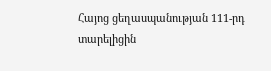Հայոց ցեղասպանության 111-րդ տարելիցին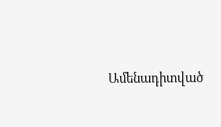Ամենադիտված